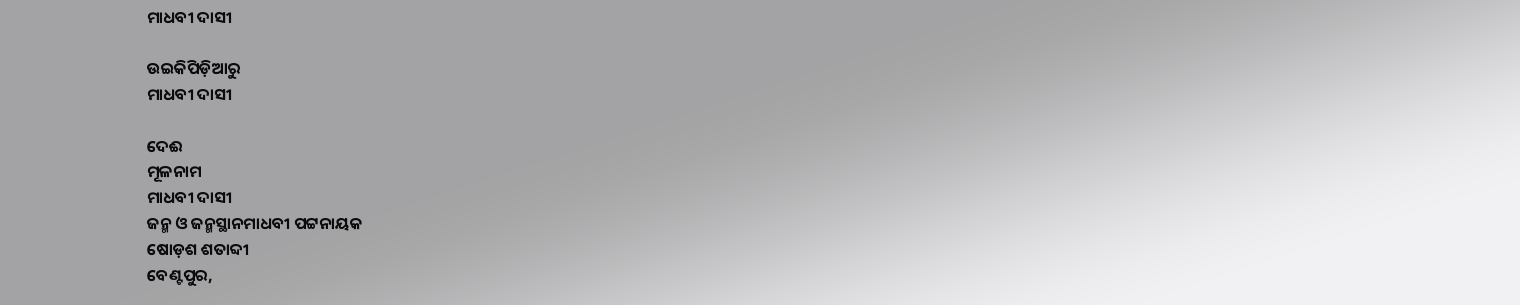ମାଧବୀ ଦାସୀ

ଉଇକିପିଡ଼ିଆ‌ରୁ
ମାଧବୀ ଦାସୀ

ଦେଈ
ମୂଳନାମ
ମାଧବୀ ଦାସୀ
ଜନ୍ମ ଓ ଜନ୍ମସ୍ଥାନମାଧବୀ ପଟ୍ଟନାୟକ
ଷୋଡ଼ଶ ଶତାବ୍ଦୀ
ବେଣ୍ଟପୁର,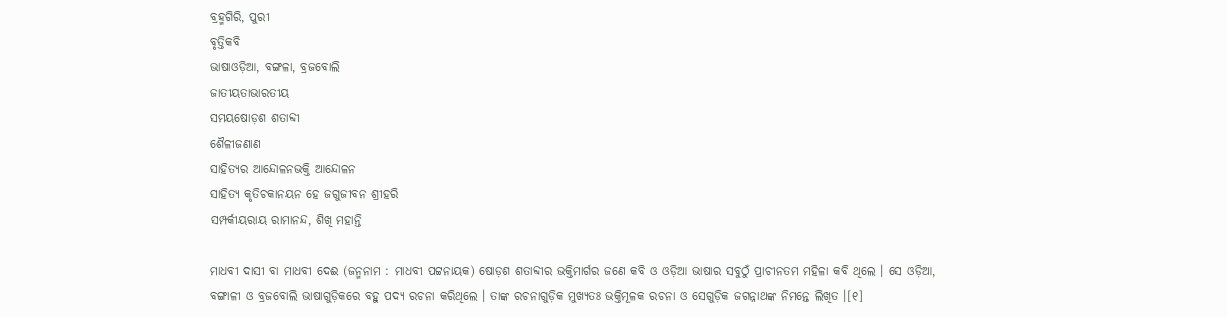ବ୍ରହ୍ମଗିରି, ପୁରୀ
ବୃତ୍ତିକବି
ଭାଷାଓଡ଼ିଆ, ବଙ୍ଗଳା, ବ୍ରଜବୋଲି
ଜାତୀୟତାଭାରତୀୟ
ସମୟଷୋଡ଼ଶ ଶତାବ୍ଦୀ
ଶୈଳୀଜଣାଣ
ସାହିତ୍ୟର ଆନ୍ଦୋଳନଭକ୍ତି ଆନ୍ଦୋଳନ
ସାହିତ୍ୟ କୃତିଚକାନୟନ ହେ ଜଗୁଜୀବନ ଶ୍ରୀହରି
ସମ୍ପର୍କୀୟରାୟ ରାମାନନ୍ଦ, ଶିଖି ମହାନ୍ତି

ମାଧବୀ ଦାସୀ ବା ମାଧବୀ ଦେଈ (ଜନ୍ମନାମ : ମାଧବୀ ପଟ୍ଟନାୟକ) ଷୋଡ଼ଶ ଶତାବ୍ଦୀର ଭକ୍ତିମାର୍ଗର ଜଣେ କବି ଓ ଓଡ଼ିଆ ଭାଷାର ସବୁଠୁଁ ପ୍ରାଚୀନତମ ମହିଳା କବି ଥିଲେ । ସେ ଓଡ଼ିଆ, ବଙ୍ଗାଳୀ ଓ ବ୍ରଜବୋଲି ଭାଷାଗୁଡ଼ିକରେ ବହୁ ପଦ୍ୟ ରଚନା କରିଥିଲେ । ତାଙ୍କ ରଚନାଗୁଡ଼ିକ ମୁଖ୍ୟତଃ ଭକ୍ତିମୂଳକ ରଚନା ଓ ସେଗୁଡ଼ିକ ଜଗନ୍ନାଥଙ୍କ ନିମନ୍ତେ ଲିଖିତ ।[୧]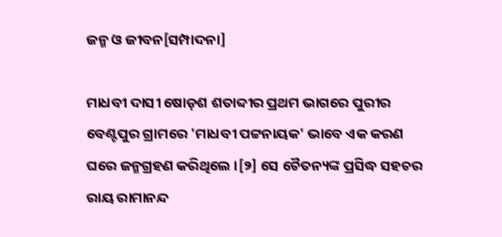ଜନ୍ମ ଓ ଜୀବନ[ସମ୍ପାଦନା]

ମାଧବୀ ଦାସୀ ଷୋଡ଼ଶ ଶତାବ୍ଦୀର ପ୍ରଥମ ଭାଗରେ ପୁରୀର ବେଣ୍ଟପୁର ଗ୍ରାମରେ 'ମାଧବୀ ପଟ୍ଟନାୟକ' ଭାବେ ଏକ କରଣ ଘରେ ଜନ୍ମଗ୍ରହଣ କରିଥିଲେ ।[୨] ସେ ଚୈତନ୍ୟଙ୍କ ପ୍ରସିଦ୍ଧ ସହଚର ରାୟ ରାମାନନ୍ଦ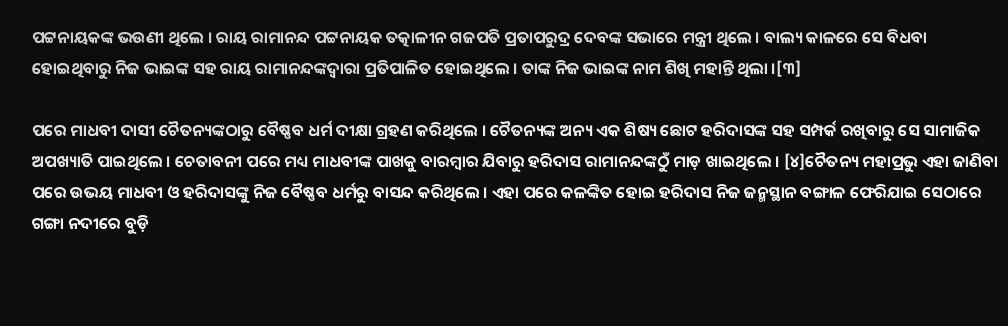ପଟ୍ଟନାୟକଙ୍କ ଭଉଣୀ ଥିଲେ । ରାୟ ରାମାନନ୍ଦ ପଟ୍ଟନାୟକ ତତ୍କାଳୀନ ଗଜପତି ପ୍ରତାପରୁଦ୍ର ଦେବଙ୍କ ସଭାରେ ମନ୍ତ୍ରୀ ଥିଲେ । ବାଲ୍ୟ କାଳରେ ସେ ବିଧବା ହୋଇଥିବାରୁ ନିଜ ଭାଇଙ୍କ ସହ ରାୟ ରାମାନନ୍ଦଙ୍କଦ୍ୱାରା ପ୍ରତିପାଳିତ ହୋଇଥିଲେ । ତାଙ୍କ ନିଜ ଭାଇଙ୍କ ନାମ ଶିଖି ମହାନ୍ତି ଥିଲା ।[୩]

ପରେ ମାଧବୀ ଦାସୀ ଚୈତନ୍ୟଙ୍କଠାରୁ ବୈଷ୍ଣବ ଧର୍ମ ଦୀକ୍ଷା ଗ୍ରହଣ କରିଥିଲେ । ଚୈତନ୍ୟଙ୍କ ଅନ୍ୟ ଏକ ଶିଷ୍ୟ ଛୋଟ ହରିଦାସଙ୍କ ସହ ସମ୍ପର୍କ ରଖିବାରୁ ସେ ସାମାଜିକ ଅପଖ୍ୟାତି ପାଇଥିଲେ । ଚେତାବନୀ ପରେ ମଧ୍ୟ ମାଧବୀଙ୍କ ପାଖକୁ ବାରମ୍ବାର ଯିବାରୁ ହରିଦାସ ରାମାନନ୍ଦଙ୍କଠୁଁ ମାଡ଼ ଖାଇଥିଲେ । [୪]ଚୈତନ୍ୟ ମହାପ୍ରଭୁ ଏହା ଜାଣିବା ପରେ ଉଭୟ ମାଧବୀ ଓ ହରିଦାସଙ୍କୁ ନିଜ ବୈଷ୍ଣବ ଧର୍ମରୁ ବାସନ୍ଦ କରିଥିଲେ । ଏହା ପରେ କଳଙ୍କିତ ହୋଇ ହରିଦାସ ନିଜ ଜନ୍ମସ୍ଥାନ ବଙ୍ଗାଳ ଫେରିଯାଇ ସେଠାରେ ଗଙ୍ଗା ନଦୀରେ ବୁଡ଼ି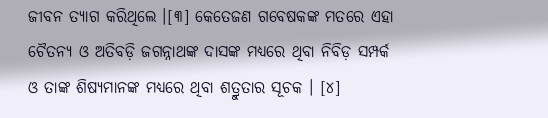ଜୀବନ ତ୍ୟାଗ କରିଥିଲେ ।[୩] କେତେଜଣ ଗବେଷକଙ୍କ ମତରେ ଏହା ଚୈତନ୍ୟ ଓ ଅତିବଡ଼ି ଜଗନ୍ନାଥଙ୍କ ଦାସଙ୍କ ମଧ୍ୟରେ ଥିବା ନିବିଡ଼ ସମ୍ପର୍କ ଓ ତାଙ୍କ ଶିଷ୍ୟମାନଙ୍କ ମଧ୍ୟରେ ଥିବା ଶତ୍ରୁତାର ସୂଚକ । [୪]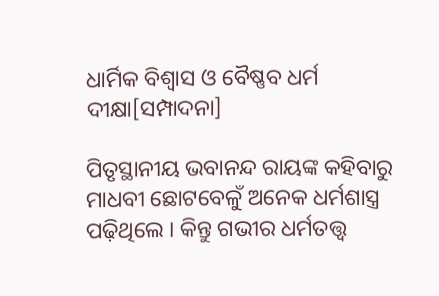ଧାର୍ମିକ ବିଶ୍ୱାସ ଓ ବୈଷ୍ଣବ ଧର୍ମ ଦୀକ୍ଷା[ସମ୍ପାଦନା]

ପିତୃସ୍ଥାନୀୟ ଭବାନନ୍ଦ ରାୟଙ୍କ କହିବାରୁ ମାଧବୀ ଛୋଟବେଳୁଁ ଅନେକ ଧର୍ମଶାସ୍ତ୍ର ପଢ଼ିଥିଲେ । କିନ୍ତୁ ଗଭୀର ଧର୍ମତତ୍ତ୍ୱ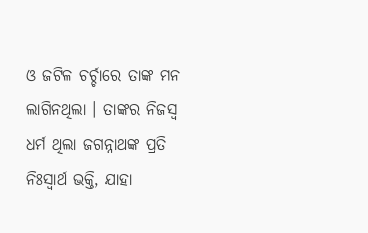ଓ ଜଟିଳ ଚର୍ଚ୍ଚାରେ ତାଙ୍କ ମନ ଲାଗିନଥିଲା । ତାଙ୍କର ନିଜସ୍ୱ ଧର୍ମ ଥିଲା ଜଗନ୍ନାଥଙ୍କ ପ୍ରତି ନିଃସ୍ୱାର୍ଥ ଭକ୍ତି, ଯାହା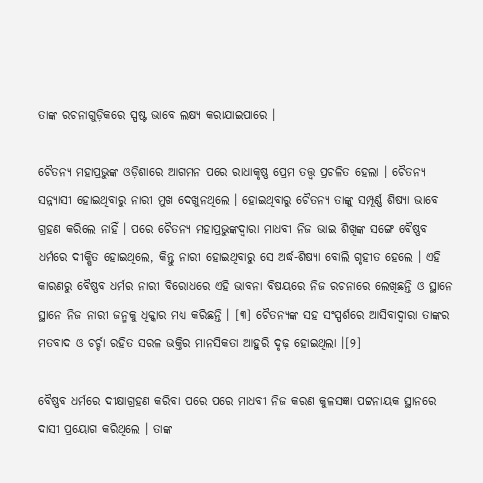ତାଙ୍କ ରଚନାଗୁଡ଼ିକରେ ସ୍ପଷ୍ଟ ଭାବେ ଲକ୍ଷ୍ୟ କରାଯାଇପାରେ ।

ଚୈତନ୍ୟ ମହାପ୍ରଭୁଙ୍କ ଓଡ଼ିଶାରେ ଆଗମନ ପରେ ରାଧାକୃଷ୍ଣ ପ୍ରେମ ତତ୍ତ୍ୱ ପ୍ରଚଳିତ ହେଲା । ଚୈତନ୍ୟ ସନ୍ନ୍ୟାସୀ ହୋଇଥିବାରୁ ନାରୀ ମୁଖ ଦେଖୁନଥିଲେ । ହୋଇଥିବାରୁ ଚୈତନ୍ୟ ତାଙ୍କୁ ସମ୍ପୂର୍ଣ୍ଣ ଶିଷ୍ୟା ଭାବେ ଗ୍ରହଣ କରିଲେ ନାହିଁ । ପରେ ଚୈତନ୍ୟ ମହାପ୍ରଭୁଙ୍କଦ୍ୱାରା ମାଧବୀ ନିଜ ଭାଇ ଶିଖିଙ୍କ ସଙ୍ଗେ ବୈଷ୍ଣବ ଧର୍ମରେ ଦୀକ୍ଷିତ ହୋଇଥିଲେ, କିନ୍ତୁ ନାରୀ ହୋଇଥିବାରୁ ସେ ଅର୍ଦ୍ଧ-ଶିଷ୍ୟା ବୋଲି ଗୃହୀତ ହେଲେ । ଏହି କାରଣରୁ ବୈଷ୍ଣବ ଧର୍ମର ନାରୀ ବିରୋଧରେ ଏହି ଭାବନା ବିଷୟରେ ନିଜ ରଚନାରେ ଲେଖିଛନ୍ତି ଓ ସ୍ଥାନେ ସ୍ଥାନେ ନିଜ ନାରୀ ଜନ୍ମକୁ ଧିକ୍କାର ମଧ୍ୟ କରିଛନ୍ତି । [୩] ଚୈତନ୍ୟଙ୍କ ସହ ସଂସ୍ପର୍ଶରେ ଆସିବାଦ୍ୱାରା ତାଙ୍କର ମତବାଦ ଓ ଚର୍ଚ୍ଚା ରହିତ ସରଳ ଭକ୍ତିର ମାନସିକତା ଆହୁରି ଦୃଢ଼ ହୋଇଥିଲା ।[୨]

ବୈଷ୍ଣବ ଧର୍ମରେ ଦୀକ୍ଷାଗ୍ରହଣ କରିବା ପରେ ପରେ ମାଧବୀ ନିଜ କରଣ କୁଳସଜ୍ଞା ପଟ୍ଟନାୟକ ସ୍ଥାନରେ ଦାସୀ ପ୍ରୟୋଗ କରିଥିଲେ । ତାଙ୍କ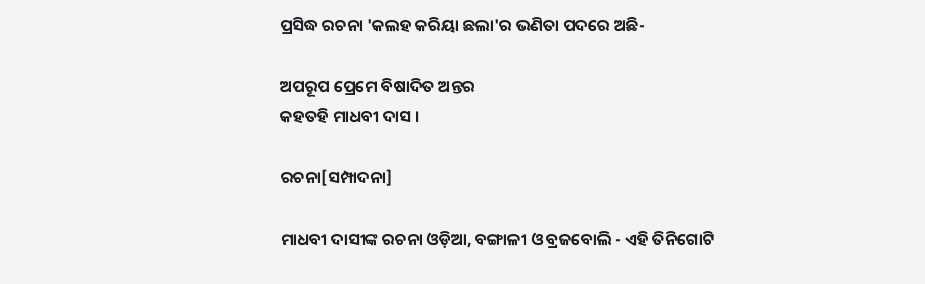ପ୍ରସିଦ୍ଧ ରଚନା 'କଲହ କରିୟା ଛଲା'ର ଭଣିତା ପଦରେ ଅଛି-

ଅପରୂପ ପ୍ରେମେ ବିଷାଦିତ ଅନ୍ତର
କହତହି ମାଧବୀ ଦାସ ।

ରଚନା[ସମ୍ପାଦନା]

ମାଧବୀ ଦାସୀଙ୍କ ରଚନା ଓଡ଼ିଆ, ବଙ୍ଗାଳୀ ଓ ବ୍ରଜବୋଲି - ଏହି ତିନିଗୋଟି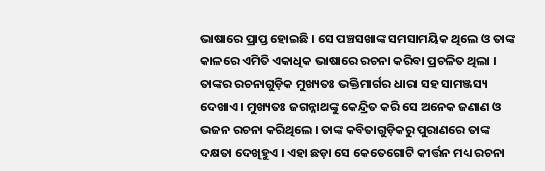ଭାଷାରେ ପ୍ରାପ୍ତ ହୋଇଛି । ସେ ପଞ୍ଚସଖାଙ୍କ ସମସାମୟିକ ଥିଲେ ଓ ତାଙ୍କ କାଳରେ ଏମିତି ଏକାଧିକ ଭାଷାରେ ରଚନା କରିବା ପ୍ରଚଳିତ ଥିଲା । ତାଙ୍କର ରଚନାଗୁଡ଼ିକ ମୁଖ୍ୟତଃ ଭକ୍ତିମାର୍ଗର ଧାରା ସହ ସାମଞ୍ଜସ୍ୟ ଦେଖାଏ । ମୁଖ୍ୟତଃ ଜଗନ୍ନାଥଙ୍କୁ କେନ୍ଦ୍ରିତ କରି ସେ ଅନେକ ଜଣାଣ ଓ ଭଜନ ରଚନା କରିଥିଲେ । ତାଙ୍କ କବିତାଗୁଡ଼ିକରୁ ପୁରାଣରେ ତାଙ୍କ ଦକ୍ଷତା ଦେଖିହୁଏ । ଏହା ଛଡ଼ା ସେ କେତେଗୋଟି କୀର୍ତ୍ତନ ମଧ୍ୟ ରଚନା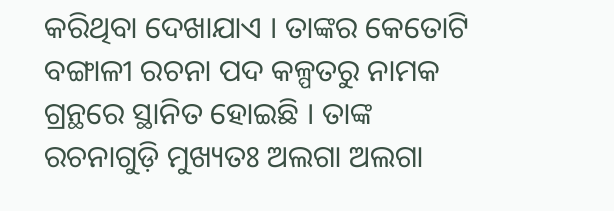କରିଥିବା ଦେଖାଯାଏ । ତାଙ୍କର କେତୋଟି ବଙ୍ଗାଳୀ ରଚନା ପଦ କଳ୍ପତରୁ ନାମକ ଗ୍ରନ୍ଥରେ ସ୍ଥାନିତ ହୋଇଛି । ତାଙ୍କ ରଚନାଗୁଡ଼ି ମୁଖ୍ୟତଃ ଅଲଗା ଅଲଗା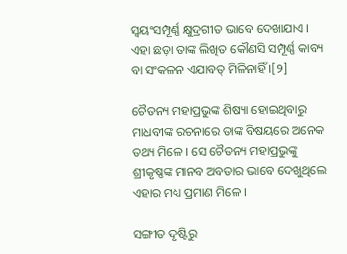ସ୍ୱୟଂସମ୍ପୂର୍ଣ୍ଣ କ୍ଷୁଦ୍ରଗୀତ ଭାବେ ଦେଖାଯାଏ । ଏହା ଛଡ଼ା ତାଙ୍କ ଲିଖିତ କୌଣସି ସମ୍ପୂର୍ଣ୍ଣ କାବ୍ୟ ବା ସଂକଳନ ଏଯାବତ୍ ମିଳିନାହିଁ ।[୨]

ଚୈତନ୍ୟ ମହାପ୍ରଭୁଙ୍କ ଶିଷ୍ୟା ହୋଇଥିବାରୁ ମାଧବୀଙ୍କ ରଚନାରେ ତାଙ୍କ ବିଷୟରେ ଅନେକ ତଥ୍ୟ ମିଳେ । ସେ ଚୈତନ୍ୟ ମହାପ୍ରଭୁଙ୍କୁ ଶ୍ରୀକୃଷ୍ଣଙ୍କ ମାନବ ଅବତାର ଭାବେ ଦେଖୁଥିଲେ ଏହାର ମଧ୍ୟ ପ୍ରମାଣ ମିଳେ ।

ସଙ୍ଗୀତ ଦୃଷ୍ଟିରୁ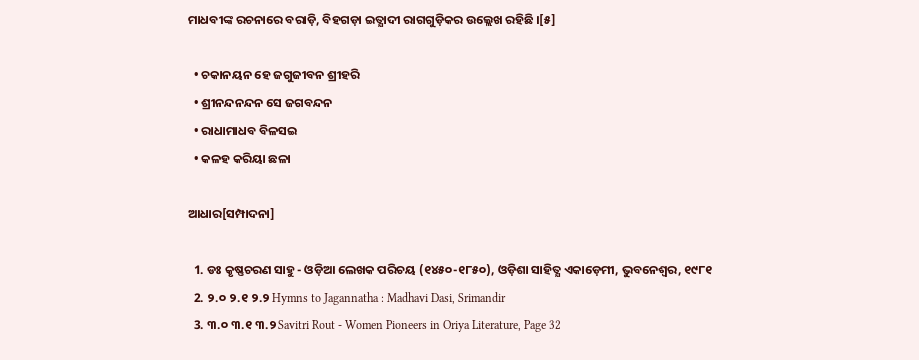ମାଧବୀଙ୍କ ରଚନାରେ ବରାଡ଼ି, ବିହଗଡ଼ା ଇତ୍ଯାଦୀ ରାଗଗୁଡ଼ିକର ଉଲ୍ଲେଖ ରହିଛି ।[୫]

  • ଚକାନୟନ ହେ ଜଗୁଜୀବନ ଶ୍ରୀହରି
  • ଶ୍ରୀନନ୍ଦନନ୍ଦନ ସେ ଜଗବନ୍ଦନ
  • ରାଧାମାଧବ ବିଳସଇ
  • କଳହ କରିୟା ଛଳା

ଆଧାର[ସମ୍ପାଦନା]

  1. ଡଃ କୃଷ୍ଣଚରଣ ସାହୁ - ଓଡ଼ିଆ ଲେଖକ ପରିଚୟ (୧୪୫୦-୧୮୫୦), ଓଡ଼ିଶା ସାହିତ୍ଯ ଏକାଡ଼େମୀ, ଭୁବନେଶ୍ୱର, ୧୯୮୧
  2. ୨.୦ ୨.୧ ୨.୨ Hymns to Jagannatha : Madhavi Dasi, Srimandir
  3. ୩.୦ ୩.୧ ୩.୨ Savitri Rout - Women Pioneers in Oriya Literature, Page 32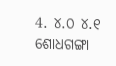4. ୪.୦ ୪.୧ ଶୋଧଗଙ୍ଗା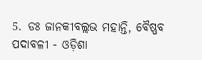5. ଡଃ ଜାନକୀବଲ୍ଲଭ ମହାନ୍ତି, ବୈଷ୍ଣବ ପଦାବଳୀ - ଓଡ଼ିଶା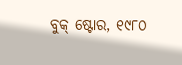ବୁକ୍ ଷ୍ଟୋର, ୧୯୮୦